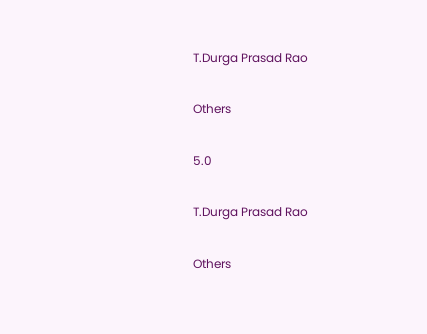T.Durga Prasad Rao

Others

5.0

T.Durga Prasad Rao

Others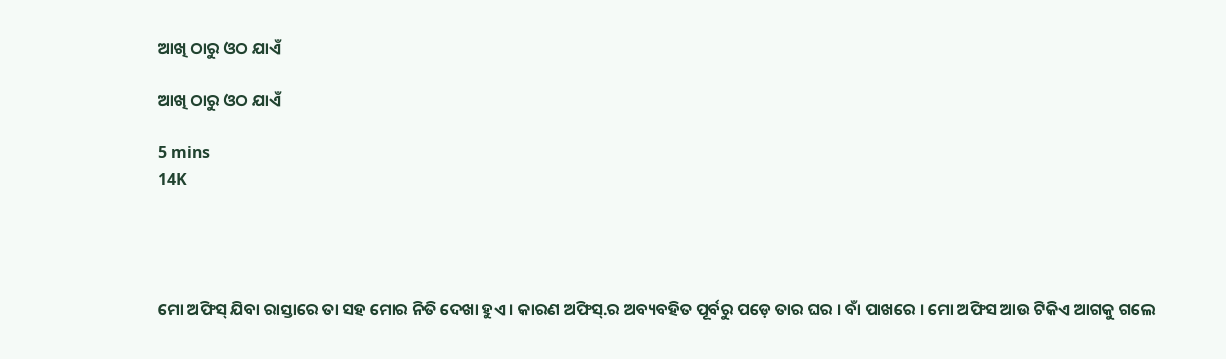ଆଖି ଠାରୁ ଓଠ ଯାଏଁ

ଆଖି ଠାରୁ ଓଠ ଯାଏଁ

5 mins
14K




ମୋ ଅଫିସ୍ ଯିବା ରାସ୍ତାରେ ତା ସହ ମୋର ନିତି ଦେଖା ହୁଏ । କାରଣ ଅଫିସ୍.ର ଅବ୍ୟବହିତ ପୂର୍ବରୁ ପଡ଼େ ତାର ଘର । ବାଁ ପାଖରେ । ମୋ ଅଫିସ ଆଉ ଟିକିଏ ଆଗକୁ ଗଲେ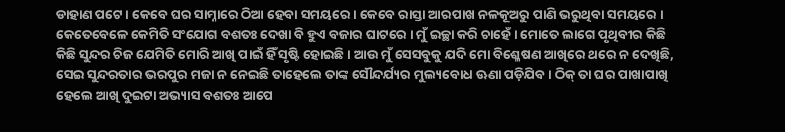ଡାହାଣ ପଟେ । କେବେ ଘର ସାମ୍ନାରେ ଠିଆ ହେବା ସମୟରେ । କେବେ ରାସ୍ତା ଆରପାଖ ନଳକୂଅରୁ ପାଣି ଭରୁଥିବା ସମୟରେ । କେତେବେଳେ କେମିତି ସଂଯୋଗ ବଶତଃ ଦେଖା ବି ହୁଏ ବଜାର ଘାଟରେ । ମୁଁ ଇଚ୍ଛା କରି ଚାହେଁ । ମୋତେ ଲାଗେ ପୃଥିବୀର କିଛି କିଛି ସୁନ୍ଦର ଚିଜ ଯେମିତି ମୋରି ଆଖି ପାଇଁ ହିଁ ସୃଷ୍ଟି ହୋଇଛି । ଆଉ ମୁଁ ସେସବୁକୁ ଯଦି ମୋ ବିଶ୍ଳେଷଣ ଆଖିରେ ଥରେ ନ ଦେଖିଛି, ସେଇ ସୁନ୍ଦରତାର ଭରପୁର ମଜା ନ ନେଇଛି ତାହେଲେ ତାଙ୍କ ସୌନ୍ଦର୍ଯ୍ୟର ମୁଲ୍ୟବୋଧ ଊଣା ପଡ଼ିଯିବ । ଠିକ୍ ତା ଘର ପାଖାପାଖି ହେଲେ ଆଖି ଦୁଇଟା ଅଭ୍ୟାସ ବଶତଃ ଆପେ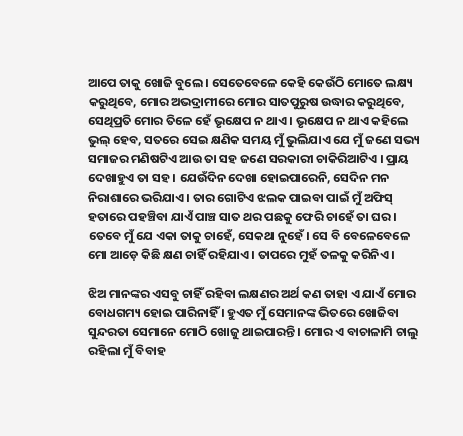ଆପେ ତାକୁ ଖୋଜି ବୁଲେ । ସେତେବେଳେ କେହି କେଉଁଠି ମୋତେ ଲକ୍ଷ୍ୟ କରୁଥିବେ, ମୋର ଅଭଦ୍ରାମୀରେ ମୋର ସାତପୁରୁଷ ଉଦ୍ଧାର କରୁଥିବେ, ସେଥିପ୍ରତି ମୋର ତିଳେ ହେଁ ଭୃକ୍ଷେପ ନ ଥାଏ । ଭୃକ୍ଷେପ ନ ଥାଏ କହିଲେ ଭୁଲ୍ ହେବ, ସତରେ ସେଇ କ୍ଷଣିକ ସମୟ ମୁଁ ଭୁଲିଯାଏ ଯେ ମୁଁ ଜଣେ ସଭ୍ୟ ସମାଜର ମଣିଷଟିଏ ଆଉ ତା ସହ ଜଣେ ସରକାରୀ ଚାକିରିଆଟିଏ । ପ୍ରାୟ ଦେଖାହୁଏ ତା ସହ । ଯେଉଁଦିନ ଦେଖା ହୋଇପାରେନି, ସେଦିନ ମନ ନିରାଶାରେ ଭରିଯାଏ । ତାର ଗୋଟିଏ ଝଲକ ପାଇବା ପାଇଁ ମୁଁ ଅଫିସ୍ ହତାରେ ପହଞ୍ଚିବା ଯାଏଁ ପାଞ୍ଚ ସାତ ଥର ପଛକୁ ଫେରି ଚାହେଁ ତା ଘର । ତେବେ ମୁଁ ଯେ ଏକା ତାକୁ ଚାହେଁ, ସେକଥା ନୁହେଁ । ସେ ବି ବେଳେବେଳେ ମୋ ଆଡ଼େ କିଛି କ୍ଷଣ ଚାହିଁ ରହିଯାଏ । ତାପରେ ମୁହଁ ତଳକୁ କରିନିଏ ।

ଝିଅ ମାନଙ୍କର ଏସବୁ ଚାହିଁ ରହିବା ଲକ୍ଷଣର ଅର୍ଥ କଣ ତାହା ଏ ଯାଏଁ ମୋର ବୋଧଗମ୍ୟ ହୋଇ ପାରିନାହିଁ । ହୁଏତ ମୁଁ ସେମାନଙ୍କ ଭିତରେ ଖୋଜିବା ସୁନ୍ଦରତା ସେମାନେ ମୋଠି ଖୋଜୁ ଥାଇପାରନ୍ତି । ମୋର ଏ ବାଚାଳାମି ଚାଲୁ ରହିଲା ମୁଁ ବିବାହ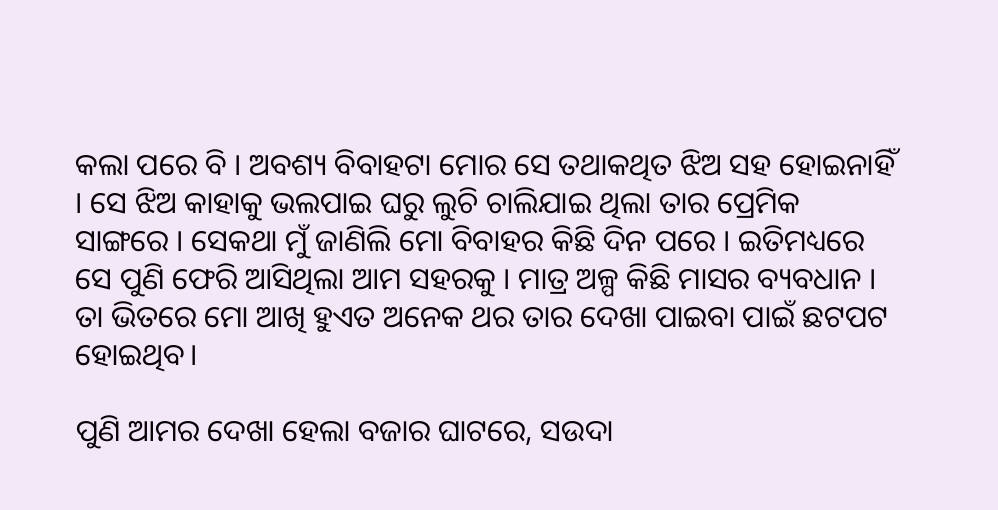କଲା ପରେ ବି । ଅବଶ୍ୟ ବିବାହଟା ମୋର ସେ ତଥାକଥିତ ଝିଅ ସହ ହୋଇନାହିଁ । ସେ ଝିଅ କାହାକୁ ଭଲପାଇ ଘରୁ ଲୁଚି ଚାଲିଯାଇ ଥିଲା ତାର ପ୍ରେମିକ ସାଙ୍ଗରେ । ସେକଥା ମୁଁ ଜାଣିଲି ମୋ ବିବାହର କିଛି ଦିନ ପରେ । ଇତିମଧ୍ୟରେ ସେ ପୁଣି ଫେରି ଆସିଥିଲା ଆମ ସହରକୁ । ମାତ୍ର ଅଳ୍ପ କିଛି ମାସର ବ୍ୟବଧାନ । ତା ଭିତରେ ମୋ ଆଖି ହୁଏତ ଅନେକ ଥର ତାର ଦେଖା ପାଇବା ପାଇଁ ଛଟପଟ ହୋଇଥିବ।

ପୁଣି ଆମର ଦେଖା ହେଲା ବଜାର ଘାଟରେ, ସଉଦା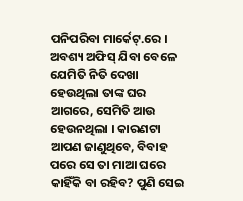ପନିପରିବା ମାର୍କେଟ୍.ରେ । ଅବଶ୍ୟ ଅଫିସ୍ ଯିବା ବେଳେ ଯେମିତି ନିତି ଦେଖା ହେଉଥିଲା ତାଙ୍କ ଘର ଆଗରେ, ସେମିତି ଆଉ ହେଉନଥିଲା । କାରଣଟା ଆପଣ ଜାଣୁଥିବେ, ବିବାହ ପରେ ସେ ତା ମାଆ ଘରେ କାହିଁକି ବା ରହିବ? ପୁଣି ସେଇ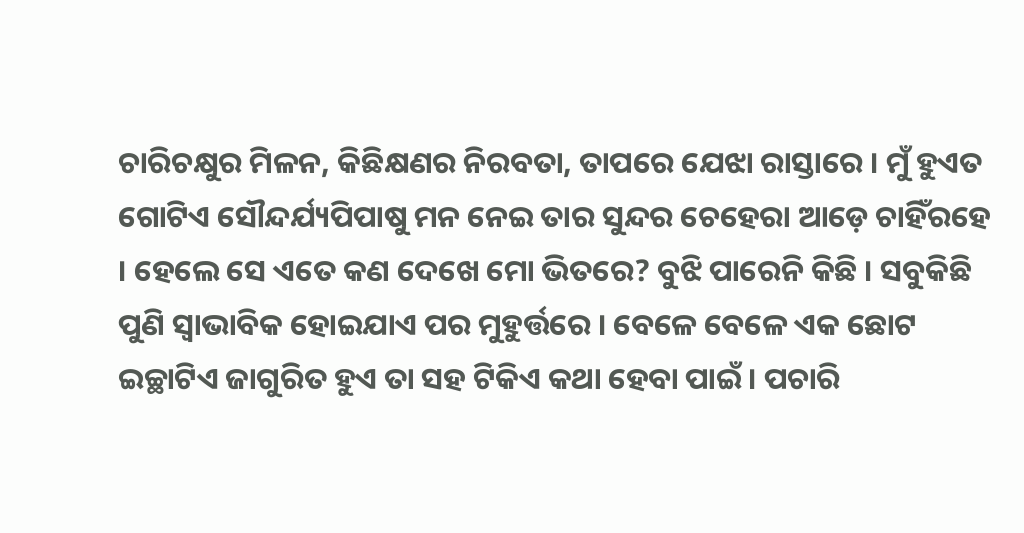ଚାରିଚକ୍ଷୁର ମିଳନ, କିଛିକ୍ଷଣର ନିରବତା, ତାପରେ ଯେଝା ରାସ୍ତାରେ । ମୁଁ ହୁଏତ ଗୋଟିଏ ସୌନ୍ଦର୍ଯ୍ୟପିପାଷୁ ମନ ନେଇ ତାର ସୁନ୍ଦର ଚେହେରା ଆଡ଼େ ଚାହିଁରହେ । ହେଲେ ସେ ଏତେ କଣ ଦେଖେ ମୋ ଭିତରେ? ବୁଝି ପାରେନି କିଛି । ସବୁକିଛି ପୁଣି ସ୍ୱାଭାବିକ ହୋଇଯାଏ ପର ମୁହୁର୍ତ୍ତରେ । ବେଳେ ବେଳେ ଏକ ଛୋଟ ଇଚ୍ଛାଟିଏ ଜାଗୁରିତ ହୁଏ ତା ସହ ଟିକିଏ କଥା ହେବା ପାଇଁ । ପଚାରି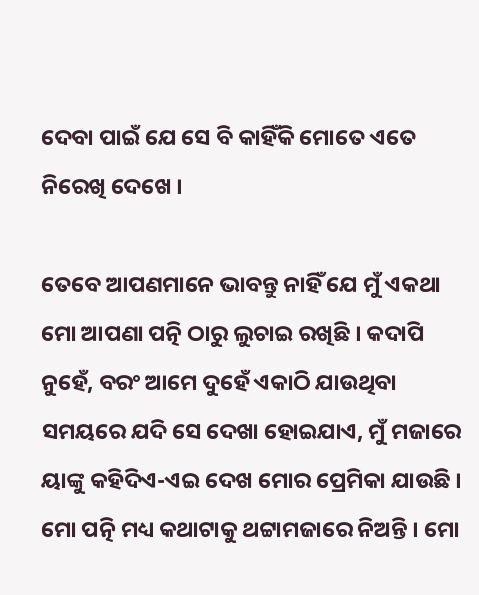ଦେବା ପାଇଁ ଯେ ସେ ବି କାହିଁକି ମୋତେ ଏତେ ନିରେଖି ଦେଖେ ।

ତେବେ ଆପଣମାନେ ଭାବନ୍ତୁ ନାହିଁ ଯେ ମୁଁ ଏକଥା ମୋ ଆପଣା ପତ୍ନି ଠାରୁ ଲୁଚାଇ ରଖିଛି । କଦାପି ନୁହେଁ, ବରଂ ଆମେ ଦୁହେଁ ଏକାଠି ଯାଉଥିବା ସମୟରେ ଯଦି ସେ ଦେଖା ହୋଇଯାଏ, ମୁଁ ମଜାରେ ୟାଙ୍କୁ କହିଦିଏ-ଏଇ ଦେଖ ମୋର ପ୍ରେମିକା ଯାଉଛି । ମୋ ପତ୍ନି ମଧ୍ୟ କଥାଟାକୁ ଥଟ୍ଟାମଜାରେ ନିଅନ୍ତି । ମୋ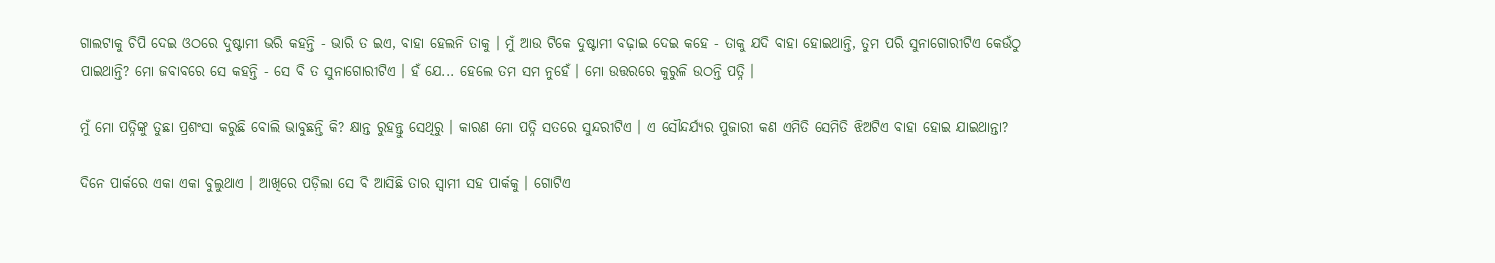ଗାଲଟାକୁ ଚିପି ଦେଇ ଓଠରେ ଦୁଷ୍ଟାମୀ ଭରି କହନ୍ତି - ଭାରି ତ ଇଏ, ବାହା ହେଲନି ତାକୁ । ମୁଁ ଆଉ ଟିକେ ଦୁଷ୍ଟାମୀ ବଢ଼ାଇ ଦେଇ କହେ - ତାକୁ ଯଦି ବାହା ହୋଇଥାନ୍ତି, ତୁମ ପରି ସୁନାଗୋରୀଟିଏ କେଉଁଠୁ ପାଇଥାନ୍ତି? ମୋ ଜବାବରେ ସେ କହନ୍ତି - ସେ ବି ତ ସୁନାଗୋରୀଟିଏ । ହଁ ଯେ... ହେଲେ ତମ ସମ ନୁହେଁ । ମୋ ଉତ୍ତରରେ କୁରୁଳି ଉଠନ୍ତି ପତ୍ନି ।

ମୁଁ ମୋ ପତ୍ନିଙ୍କୁ ତୁଛା ପ୍ରଶଂସା କରୁଛି ବୋଲି ଭାବୁଛନ୍ତି କି? କ୍ଷାନ୍ତ ରୁହନ୍ତୁ ସେଥିରୁ । କାରଣ ମୋ ପତ୍ନି ସତରେ ସୁନ୍ଦରୀଟିଏ । ଏ ସୌନ୍ଦର୍ଯ୍ୟର ପୁଜାରୀ କଣ ଏମିତି ସେମିତି ଝିଅଟିଏ ବାହା ହୋଇ ଯାଇଥାନ୍ତା?

ଦିନେ ପାର୍କରେ ଏକା ଏକା ବୁଲୁଥାଏ । ଆଖିରେ ପଡ଼ିଲା ସେ ବି ଆସିଛି ତାର ସ୍ୱାମୀ ସହ ପାର୍କକୁ । ଗୋଟିଏ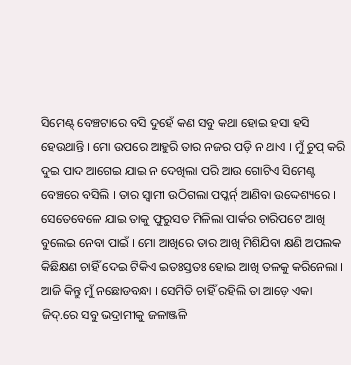ସିମେଣ୍ଟ୍ ବେଞ୍ଚଟାରେ ବସି ଦୁହେଁ କଣ ସବୁ କଥା ହୋଇ ହସା ହସି ହେଉଥାନ୍ତି । ମୋ ଉପରେ ଆହୁରି ତାର ନଜର ପଡ଼ି ନ ଥାଏ । ମୁଁ ଚୁପ୍ କରି ଦୁଇ ପାଦ ଆଗେଇ ଯାଇ ନ ଦେଖିଲା ପରି ଆଉ ଗୋଟିଏ ସିମେଣ୍ଟ ବେଞ୍ଚରେ ବସିଲି । ତାର ସ୍ୱାମୀ ଉଠିଗଲା ପପ୍କର୍ନ୍ ଆଣିବା ଉଦ୍ଦେଶ୍ୟରେ । ସେତେବେଳେ ଯାଇ ତାକୁ ଫୁରୁସତ ମିଳିଲା ପାର୍କର ଚାରିପଟେ ଆଖି ବୁଲେଇ ନେବା ପାଇଁ । ମୋ ଆଖିରେ ତାର ଆଖି ମିଶିଯିବା କ୍ଷଣି ଅପଲକ କିଛିକ୍ଷଣ ଚାହିଁ ଦେଇ ଟିକିଏ ଇତଃସ୍ତତଃ ହୋଇ ଆଖି ତଳକୁ କରିନେଲା । ଆଜି କିନ୍ତୁ ମୁଁ ନଛୋଡବନ୍ଧା । ସେମିତି ଚାହିଁ ରହିଲି ତା ଆଡ଼େ ଏକା ଜିଦ୍.ରେ ସବୁ ଭଦ୍ରାମୀକୁ ଜଳାଞ୍ଜଳି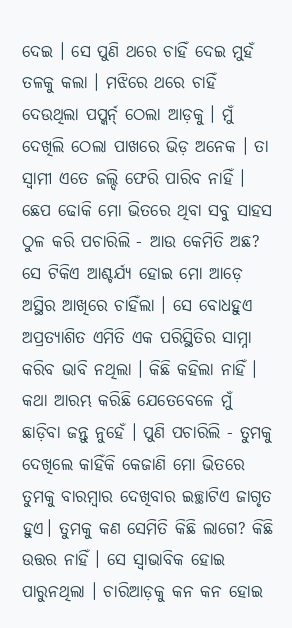ଦେଇ । ସେ ପୁଣି ଥରେ ଚାହିଁ ଦେଇ ମୁହଁ ତଳକୁ କଲା । ମଝିରେ ଥରେ ଚାହିଁ ଦେଉଥିଲା ପପ୍କର୍ନ୍ ଠେଲା ଆଡ଼କୁ । ମୁଁ ଦେଖିଲି ଠେଲା ପାଖରେ ଭିଡ଼ ଅନେକ । ତା ସ୍ୱାମୀ ଏତେ ଜଲ୍ଦି ଫେରି ପାରିବ ନାହିଁ । ଛେପ ଢୋକି ମୋ ଭିତରେ ଥିବା ସବୁ ସାହସ ଠୁଳ କରି ପଚାରିଲି - ଆଉ କେମିତି ଅଛ? ସେ ଟିକିଏ ଆଶ୍ଚର୍ଯ୍ୟ ହୋଇ ମୋ ଆଡ଼େ ଅସ୍ଥିର ଆଖିରେ ଚାହିଁଲା । ସେ ବୋଧହୁଏ ଅପ୍ରତ୍ୟାଶିତ ଏମିତି ଏକ ପରିସ୍ଥିତିର ସାମ୍ନା କରିବ ଭାବି ନଥିଲା । କିଛି କହିଲା ନାହିଁ । କଥା ଆରମ୍ଭ କରିଛି ଯେତେବେଳେ ମୁଁ ଛାଡ଼ିବା ଜନ୍ତୁ ନୁହେଁ । ପୁଣି ପଚାରିଲି - ତୁମକୁ ଦେଖିଲେ କାହିଁକି କେଜାଣି ମୋ ଭିତରେ ତୁମକୁ ବାରମ୍ବାର ଦେଖିବାର ଇଚ୍ଛାଟିଏ ଜାଗୃତ ହୁଏ। ତୁମକୁ କଣ ସେମିତି କିଛି ଲାଗେ? କିଛି ଉତ୍ତର ନାହିଁ । ସେ ସ୍ୱାଭାବିକ ହୋଇ ପାରୁନଥିଲା । ଚାରିଆଡ଼କୁ କନ କନ ହୋଇ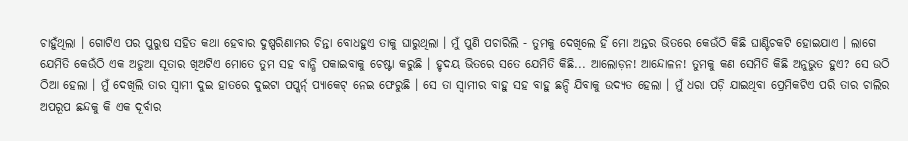ଚାହୁଁଥିଲା । ଗୋଟିଏ ପର ପୁରୁଷ ସହିତ କଥା ହେବାର ଦୁଷ୍ପରିଣାମର ଚିନ୍ତା ବୋଧହୁଏ ତାକୁ ଘାରୁଥିଲା । ମୁଁ ପୁଣି ପଚାରିଲି - ତୁମକୁ ଦେଖିଲେ ହିଁ ମୋ ଅନ୍ତର ଭିତରେ କେଉଁଠି କିଛି ଘାଣ୍ଟିଚକଟି ହୋଇଯାଏ । ଲାଗେ ଯେମିତି କେଉଁଠି ଏକ ଅଡୁଆ ସୂତାର ଖିଅଟିଏ ମୋତେ ତୁମ ସହ ବାନ୍ଧି ପକାଇବାକୁ ଚେଷ୍ଟା କରୁଛି । ହୃଦୟ ଭିତରେ ସତେ ଯେମିତି କିଛି... ଆଲୋଡ଼ନ! ଆନ୍ଦୋଳନ! ତୁମକୁ କଣ ସେମିତି କିଛି ଅନୁଭୁତ ହୁଏ? ସେ ଉଠି ଠିଆ ହେଲା । ମୁଁ ଦେଖିଲି ତାର ସ୍ୱାମୀ ଦୁଇ ହାତରେ ଦୁଇଟା ପପ୍କର୍ନ୍ ପ୍ୟାକେଟ୍ ନେଇ ଫେରୁଛି । ସେ ତା ସ୍ୱାମୀର ବାହୁ ସହ ବାହୁ ଛନ୍ଦି ଯିବାକୁ ଉଦ୍ୟତ ହେଲା । ମୁଁ ଧରା ପଡ଼ି ଯାଇଥିବା ପ୍ରେମିକଟିଏ ପରି ତାର ଚାଲିର ଅପରୂପ ଛନ୍ଦକୁ କି ଏକ ଦୂର୍ବାର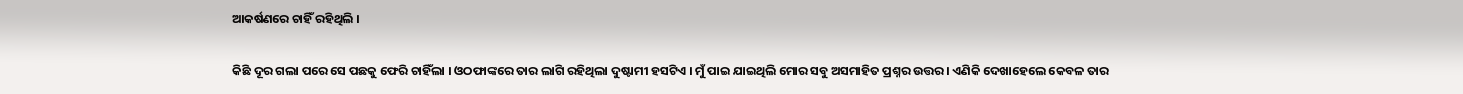ଆକର୍ଷଣରେ ଚାହିଁ ରହିଥିଲି ।

କିଛି ଦୂର ଗଲା ପରେ ସେ ପଛକୁ ଫେରି ଚାହିଁଲା । ଓଠଫାଙ୍କରେ ତାର ଲାଗି ରହିଥିଲା ଦୁଷ୍ଟାମୀ ହସଟିଏ । ମୁଁ ପାଇ ଯାଇଥିଲି ମୋର ସବୁ ଅସମାହିତ ପ୍ରଶ୍ନର ଉତ୍ତର । ଏଣିକି ଦେଖାହେଲେ କେବଳ ତାର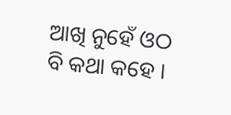ଆଖି ନୁହେଁ ଓଠ ବି କଥା କହେ ।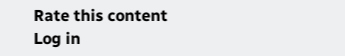Rate this content
Log in